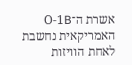אשרת ה־O-1B האמריקאית נחשבת לאחת הוויזות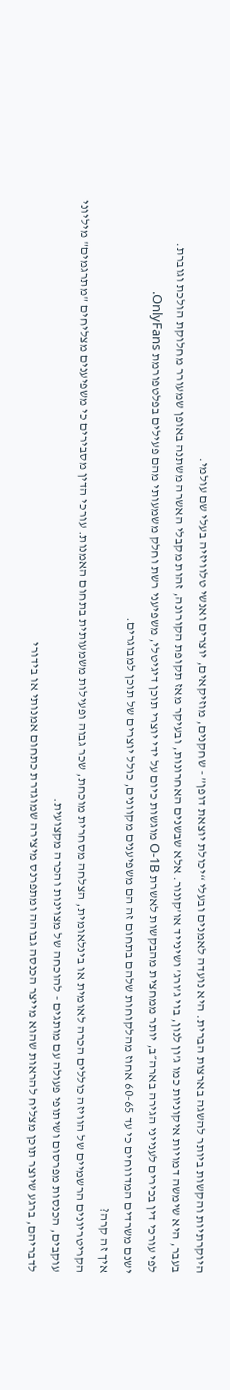היוקרתיות והקשות ביותר להשגה בארצות הברית. היא נועדה לאמנים ובעלי “יכולת יוצאת דופן” - שחקנים, מוזיקאים, יוצרים ואנשי טלוויזיה בעלי שם עולמי.
בעבר, היא שימשה דמויות איקוניות כמו ג’ון לנון, בוי ג’ורג’ ושינייד או’קונור. אלא שבשנים האחרונות, ובעיקר מאז תקופת הקורונה, זהות מקבלי האשרה משתנה באופן שמעורר מחלוקת הולכת וגוברת.
לפי עורכי דין בכירים לענייני הגירה בארה״ב, יותר ממחצית מהבקשות לאשרת O-1B מוגשות כיום על ידי יוצרי תוכן דיגיטלי, משפיעני רשת וחלק משמעותי מהם פעילים בפלטפורמת OnlyFans.
ישנם משרדים המדווחים כי עד 60-65 אחוז מהלקוחות שלהם בתחום זה הם משפיענים מקוונים, כולל יוצרים של תוכן למבוגרים.
איך זה קרה?
הקריטריונים הרשמיים של הוויזה כוללים הכרה לאומית או בינלאומית, הצלחה מסחרית מוכחת, שכר גבוה ופעילות משמעותית בתחום האמנות. עורכי הדין מסבירים כי משפיענים מצליחים "מתרגמים" מיליוני עוקבים, הכנסות מפרסום ושיתופי פעולה עם מותגים - להוכחה של מצוינות והכרה מקצועית.
לדבריהם, ברגע שיוצר תוכן מצליח להראות שהוא מייצר הכנסה גבוהה ומתפרנס מיצירה שמוגדרת כתחום אמנותי או בידורי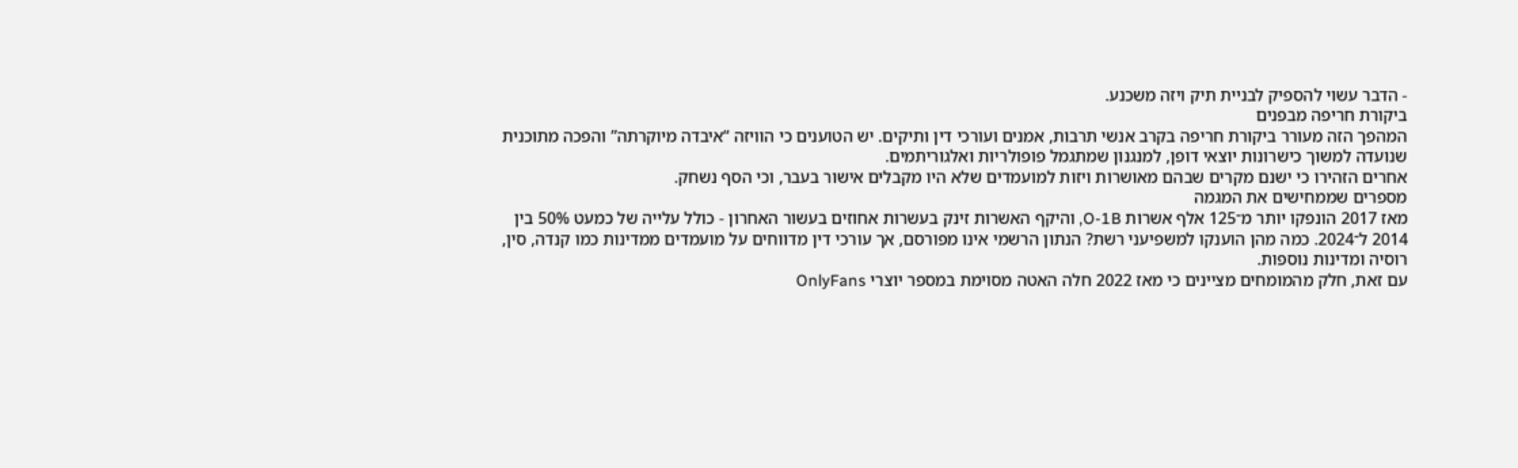- הדבר עשוי להספיק לבניית תיק ויזה משכנע.
ביקורת חריפה מבפנים
המהפך הזה מעורר ביקורת חריפה בקרב אנשי תרבות, אמנים ועורכי דין ותיקים. יש הטוענים כי הוויזה “איבדה מיוקרתה” והפכה מתוכנית שנועדה למשוך כישרונות יוצאי דופן, למנגנון שמתגמל פופולריות ואלגוריתמים.
אחרים הזהירו כי ישנם מקרים שבהם מאושרות ויזות למועמדים שלא היו מקבלים אישור בעבר, וכי הסף נשחק.
מספרים שממחישים את המגמה
מאז 2017 הונפקו יותר מ־125 אלף אשרות O-1B, והיקף האשרות זינק בעשרות אחוזים בעשור האחרון - כולל עלייה של כמעט 50% בין 2014 ל־2024. כמה מהן הוענקו למשפיעני רשת? הנתון הרשמי אינו מפורסם, אך עורכי דין מדווחים על מועמדים ממדינות כמו קנדה, סין, רוסיה ומדינות נוספות.
עם זאת, חלק מהמומחים מציינים כי מאז 2022 חלה האטה מסוימת במספר יוצרי OnlyFans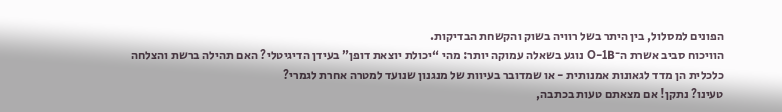הפונים למסלול, בין היתר בשל רוויה בשוק והקשחת הבדיקות.
הוויכוח סביב אשרת ה־O-1B נוגע בשאלה עמוקה יותר: מהי “יכולת יוצאת דופן” בעידן הדיגיטלי? האם תהילה ברשת והצלחה כלכלית הן מדד לגאונות אמנותית - או שמדובר בעיוות של מנגנון שנועד למטרה אחרת לגמרי?
טעינו? נתקן! אם מצאתם טעות בכתבה,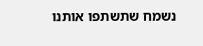נשמח שתשתפו אותנו